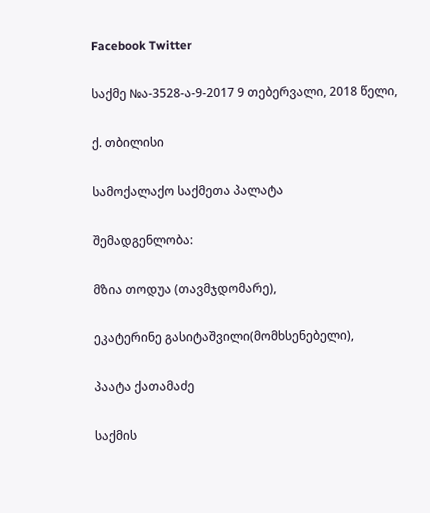Facebook Twitter

საქმე №ა-3528-ა-9-2017 9 თებერვალი, 2018 წელი,

ქ. თბილისი

სამოქალაქო საქმეთა პალატა

შემადგენლობა:

მზია თოდუა (თავმჯდომარე),

ეკატერინე გასიტაშვილი(მომხსენებელი),

პაატა ქათამაძე

საქმის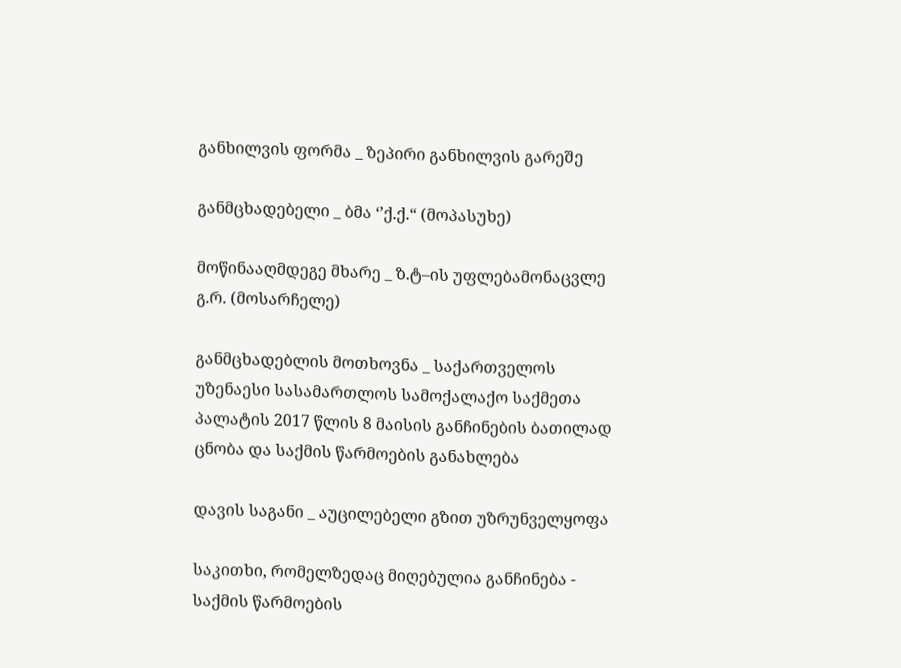განხილვის ფორმა _ ზეპირი განხილვის გარეშე

განმცხადებელი _ ბმა ‘’ქ.ქ.“ (მოპასუხე)

მოწინააღმდეგე მხარე _ ზ.ტ–ის უფლებამონაცვლე გ.რ. (მოსარჩელე)

განმცხადებლის მოთხოვნა _ საქართველოს უზენაესი სასამართლოს სამოქალაქო საქმეთა პალატის 2017 წლის 8 მაისის განჩინების ბათილად ცნობა და საქმის წარმოების განახლება

დავის საგანი _ აუცილებელი გზით უზრუნველყოფა

საკითხი, რომელზედაც მიღებულია განჩინება - საქმის წარმოების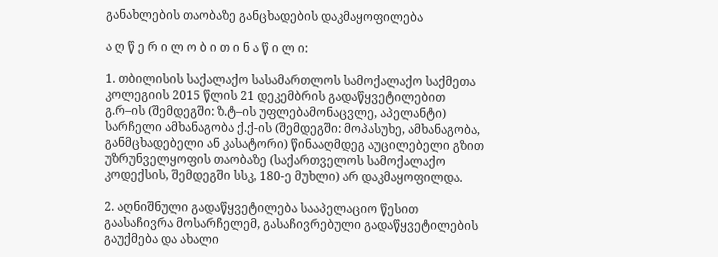განახლების თაობაზე განცხადების დაკმაყოფილება

ა ღ წ ე რ ი ლ ო ბ ი თ ი ნ ა წ ი ლ ი:

1. თბილისის საქალაქო სასამართლოს სამოქალაქო საქმეთა კოლეგიის 2015 წლის 21 დეკემბრის გადაწყვეტილებით გ.რ–ის (შემდეგში: ზ.ტ–ის უფლებამონაცვლე, აპელანტი) სარჩელი ამხანაგობა ქ.ქ-ის (შემდეგში: მოპასუხე, ამხანაგობა, განმცხადებელი ან კასატორი) წინააღმდეგ აუცილებელი გზით უზრუნველყოფის თაობაზე (საქართველოს სამოქალაქო კოდექსის, შემდეგში სსკ, 180-ე მუხლი) არ დაკმაყოფილდა.

2. აღნიშნული გადაწყვეტილება სააპელაციო წესით გაასაჩივრა მოსარჩელემ, გასაჩივრებული გადაწყვეტილების გაუქმება და ახალი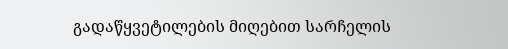გადაწყვეტილების მიღებით სარჩელის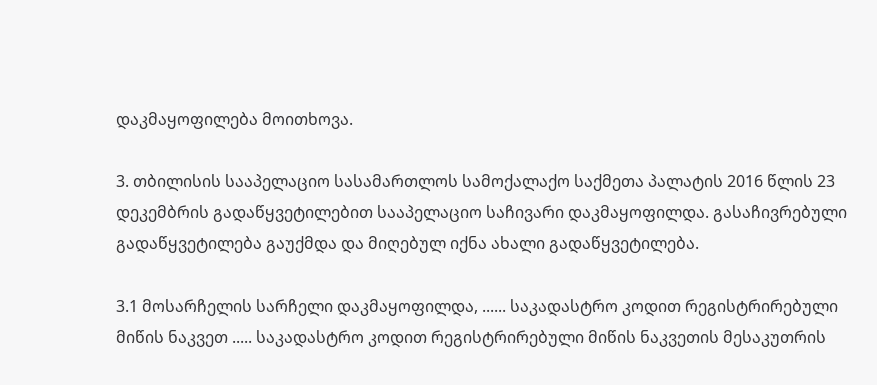დაკმაყოფილება მოითხოვა.

3. თბილისის სააპელაციო სასამართლოს სამოქალაქო საქმეთა პალატის 2016 წლის 23 დეკემბრის გადაწყვეტილებით სააპელაციო საჩივარი დაკმაყოფილდა. გასაჩივრებული გადაწყვეტილება გაუქმდა და მიღებულ იქნა ახალი გადაწყვეტილება.

3.1 მოსარჩელის სარჩელი დაკმაყოფილდა, ...... საკადასტრო კოდით რეგისტრირებული მიწის ნაკვეთ ..... საკადასტრო კოდით რეგისტრირებული მიწის ნაკვეთის მესაკუთრის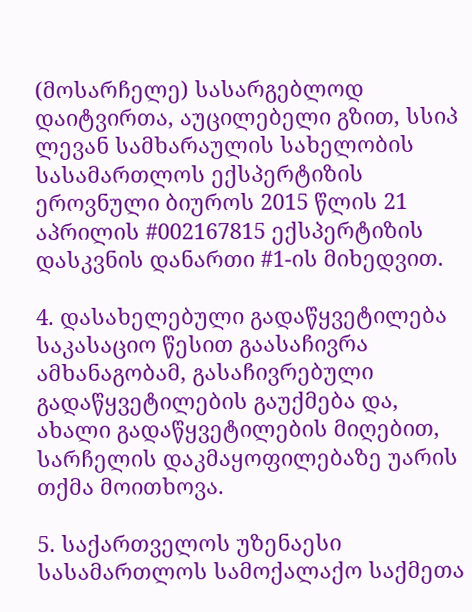(მოსარჩელე) სასარგებლოდ დაიტვირთა, აუცილებელი გზით, სსიპ ლევან სამხარაულის სახელობის სასამართლოს ექსპერტიზის ეროვნული ბიუროს 2015 წლის 21 აპრილის #002167815 ექსპერტიზის დასკვნის დანართი #1-ის მიხედვით.

4. დასახელებული გადაწყვეტილება საკასაციო წესით გაასაჩივრა ამხანაგობამ, გასაჩივრებული გადაწყვეტილების გაუქმება და, ახალი გადაწყვეტილების მიღებით, სარჩელის დაკმაყოფილებაზე უარის თქმა მოითხოვა.

5. საქართველოს უზენაესი სასამართლოს სამოქალაქო საქმეთა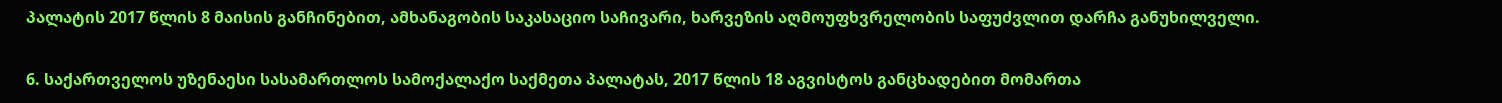პალატის 2017 წლის 8 მაისის განჩინებით, ამხანაგობის საკასაციო საჩივარი, ხარვეზის აღმოუფხვრელობის საფუძვლით დარჩა განუხილველი.

6. საქართველოს უზენაესი სასამართლოს სამოქალაქო საქმეთა პალატას, 2017 წლის 18 აგვისტოს განცხადებით მომართა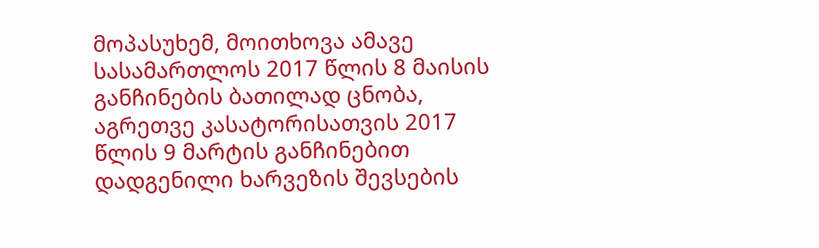მოპასუხემ, მოითხოვა ამავე სასამართლოს 2017 წლის 8 მაისის განჩინების ბათილად ცნობა, აგრეთვე კასატორისათვის 2017 წლის 9 მარტის განჩინებით დადგენილი ხარვეზის შევსების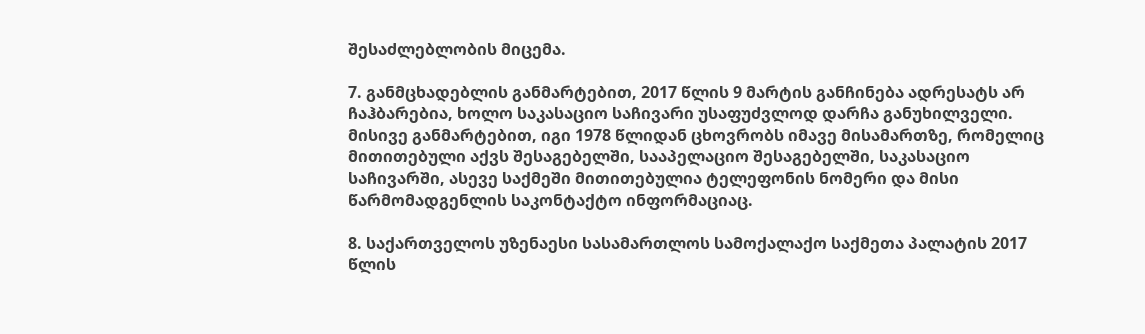შესაძლებლობის მიცემა.

7. განმცხადებლის განმარტებით, 2017 წლის 9 მარტის განჩინება ადრესატს არ ჩაჰბარებია, ხოლო საკასაციო საჩივარი უსაფუძვლოდ დარჩა განუხილველი. მისივე განმარტებით, იგი 1978 წლიდან ცხოვრობს იმავე მისამართზე, რომელიც მითითებული აქვს შესაგებელში, სააპელაციო შესაგებელში, საკასაციო საჩივარში, ასევე საქმეში მითითებულია ტელეფონის ნომერი და მისი წარმომადგენლის საკონტაქტო ინფორმაციაც.

8. საქართველოს უზენაესი სასამართლოს სამოქალაქო საქმეთა პალატის 2017 წლის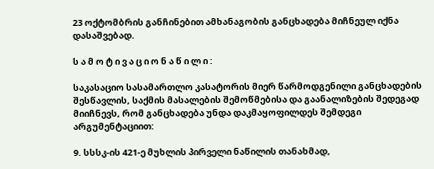23 ოქტომბრის განჩინებით ამხანაგობის განცხადება მიჩნეულ იქნა დასაშვებად.

ს ა მ ო ტ ი ვ ა ც ი ო ნ ა წ ი ლ ი :

საკასაციო სასამართლო კასატორის მიერ წარმოდგენილი განცხადების შესწავლის, საქმის მასალების შემოწმებისა და გაანალიზების შედეგად მიიჩნევს, რომ განცხადება უნდა დაკმაყოფილდეს შემდეგი არგუმენტაციით:

9. სსსკ-ის 421-ე მუხლის პირველი ნაწილის თანახმად,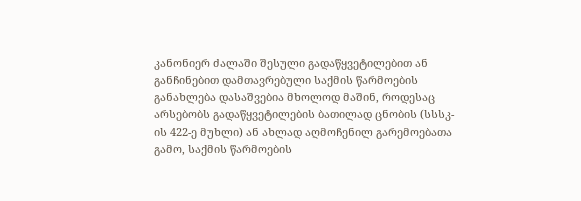კანონიერ ძალაში შესული გადაწყვეტილებით ან განჩინებით დამთავრებული საქმის წარმოების განახლება დასაშვებია მხოლოდ მაშინ, როდესაც არსებობს გადაწყვეტილების ბათილად ცნობის (სსსკ-ის 422-ე მუხლი) ან ახლად აღმოჩენილ გარემოებათა გამო, საქმის წარმოების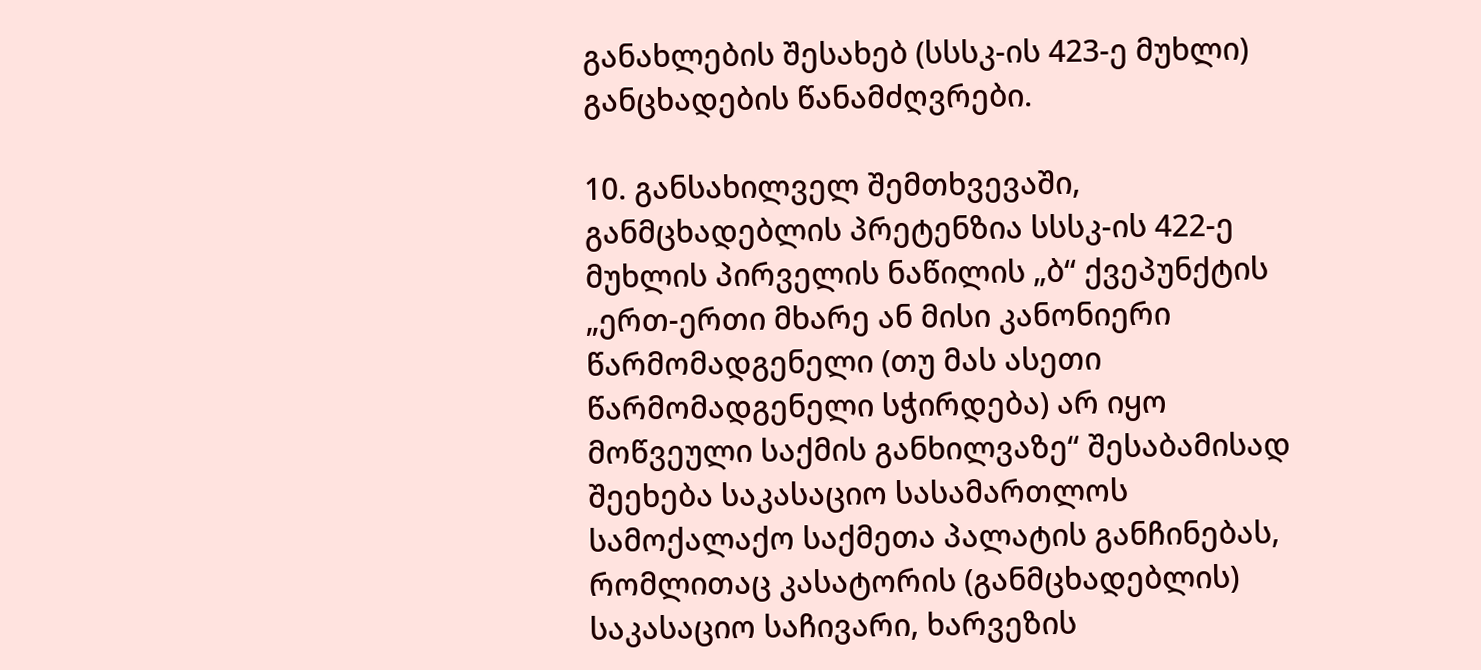განახლების შესახებ (სსსკ-ის 423-ე მუხლი) განცხადების წანამძღვრები.

10. განსახილველ შემთხვევაში, განმცხადებლის პრეტენზია სსსკ-ის 422-ე მუხლის პირველის ნაწილის „ბ“ ქვეპუნქტის „ერთ-ერთი მხარე ან მისი კანონიერი წარმომადგენელი (თუ მას ასეთი წარმომადგენელი სჭირდება) არ იყო მოწვეული საქმის განხილვაზე“ შესაბამისად შეეხება საკასაციო სასამართლოს სამოქალაქო საქმეთა პალატის განჩინებას, რომლითაც კასატორის (განმცხადებლის) საკასაციო საჩივარი, ხარვეზის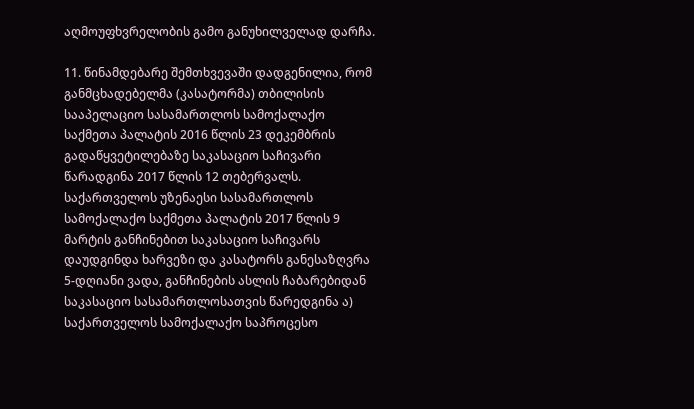აღმოუფხვრელობის გამო განუხილველად დარჩა.

11. წინამდებარე შემთხვევაში დადგენილია, რომ განმცხადებელმა (კასატორმა) თბილისის სააპელაციო სასამართლოს სამოქალაქო საქმეთა პალატის 2016 წლის 23 დეკემბრის გადაწყვეტილებაზე საკასაციო საჩივარი წარადგინა 2017 წლის 12 თებერვალს. საქართველოს უზენაესი სასამართლოს სამოქალაქო საქმეთა პალატის 2017 წლის 9 მარტის განჩინებით საკასაციო საჩივარს დაუდგინდა ხარვეზი და კასატორს განესაზღვრა 5-დღიანი ვადა, განჩინების ასლის ჩაბარებიდან საკასაციო სასამართლოსათვის წარედგინა ა) საქართველოს სამოქალაქო საპროცესო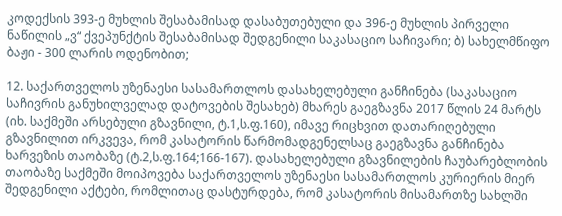კოდექსის 393-ე მუხლის შესაბამისად დასაბუთებული და 396-ე მუხლის პირველი ნაწილის „ვ“ ქვეპუნქტის შესაბამისად შედგენილი საკასაციო საჩივარი; ბ) სახელმწიფო ბაჟი - 300 ლარის ოდენობით;

12. საქართველოს უზენაესი სასამართლოს დასახელებული განჩინება (საკასაციო საჩივრის განუხილველად დატოვების შესახებ) მხარეს გაეგზავნა 2017 წლის 24 მარტს (იხ. საქმეში არსებული გზავნილი, ტ.1,ს.ფ.160), იმავე რიცხვით დათარიღებული გზავნილით ირკვევა, რომ კასატორის წარმომადგენელსაც გაეგზავნა განჩინება ხარვეზის თაობაზე (ტ.2,ს.ფ.164;166-167). დასახელებული გზავნილების ჩაუბარებლობის თაობაზე საქმეში მოიპოვება საქართველოს უზენაესი სასამართლოს კურიერის მიერ შედგენილი აქტები, რომლითაც დასტურდება, რომ კასატორის მისამართზე სახლში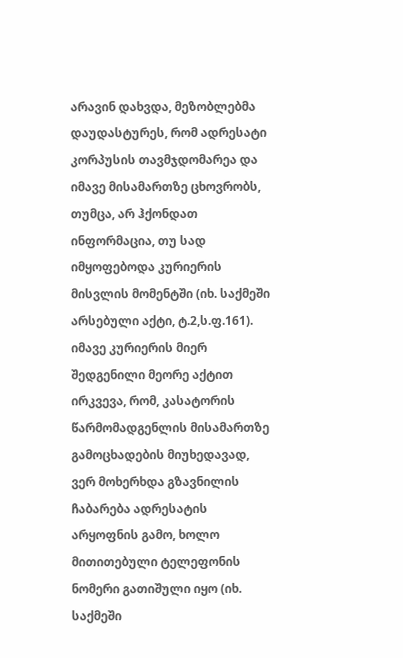არავინ დახვდა, მეზობლებმა დაუდასტურეს, რომ ადრესატი კორპუსის თავმჯდომარეა და იმავე მისამართზე ცხოვრობს, თუმცა, არ ჰქონდათ ინფორმაცია, თუ სად იმყოფებოდა კურიერის მისვლის მომენტში (იხ. საქმეში არსებული აქტი, ტ.2,ს.ფ.161). იმავე კურიერის მიერ შედგენილი მეორე აქტით ირკვევა, რომ, კასატორის წარმომადგენლის მისამართზე გამოცხადების მიუხედავად, ვერ მოხერხდა გზავნილის ჩაბარება ადრესატის არყოფნის გამო, ხოლო მითითებული ტელეფონის ნომერი გათიშული იყო (იხ. საქმეში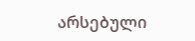არსებული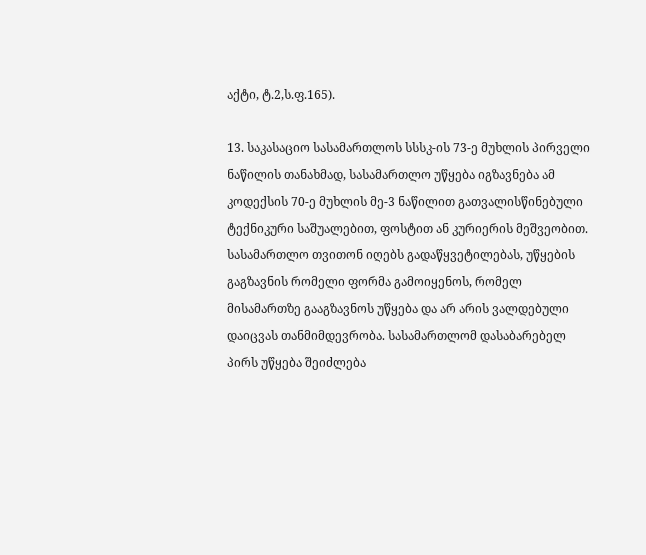აქტი, ტ.2,ს.ფ.165).

13. საკასაციო სასამართლოს სსსკ-ის 73-ე მუხლის პირველი ნაწილის თანახმად, სასამართლო უწყება იგზავნება ამ კოდექსის 70-ე მუხლის მე-3 ნაწილით გათვალისწინებული ტექნიკური საშუალებით, ფოსტით ან კურიერის მეშვეობით. სასამართლო თვითონ იღებს გადაწყვეტილებას, უწყების გაგზავნის რომელი ფორმა გამოიყენოს, რომელ მისამართზე გააგზავნოს უწყება და არ არის ვალდებული დაიცვას თანმიმდევრობა. სასამართლომ დასაბარებელ პირს უწყება შეიძლება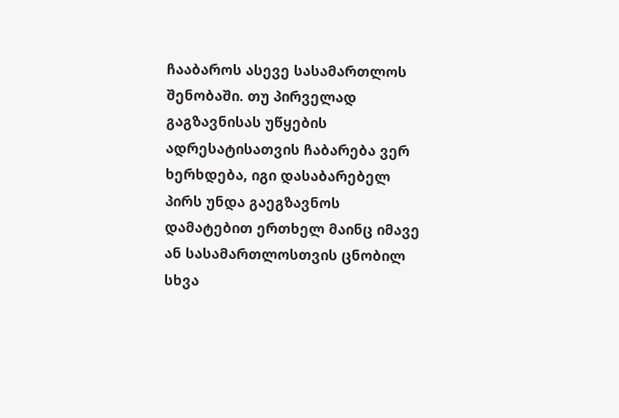ჩააბაროს ასევე სასამართლოს შენობაში. თუ პირველად გაგზავნისას უწყების ადრესატისათვის ჩაბარება ვერ ხერხდება, იგი დასაბარებელ პირს უნდა გაეგზავნოს დამატებით ერთხელ მაინც იმავე ან სასამართლოსთვის ცნობილ სხვა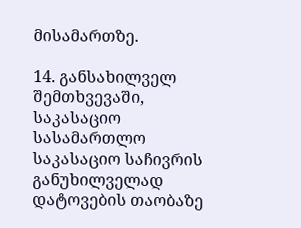მისამართზე.

14. განსახილველ შემთხვევაში, საკასაციო სასამართლო საკასაციო საჩივრის განუხილველად დატოვების თაობაზე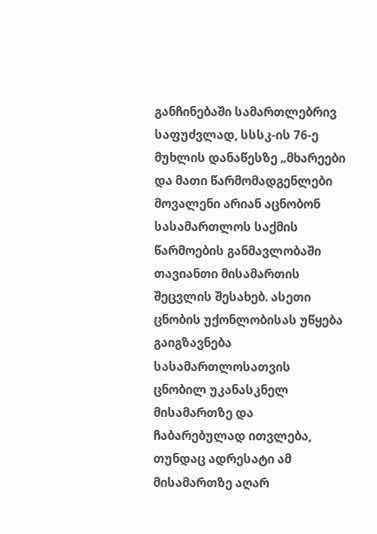განჩინებაში სამართლებრივ საფუძვლად, სსსკ-ის 76-ე მუხლის დანაწესზე „მხარეები და მათი წარმომადგენლები მოვალენი არიან აცნობონ სასამართლოს საქმის წარმოების განმავლობაში თავიანთი მისამართის შეცვლის შესახებ. ასეთი ცნობის უქონლობისას უწყება გაიგზავნება სასამართლოსათვის ცნობილ უკანასკნელ მისამართზე და ჩაბარებულად ითვლება, თუნდაც ადრესატი ამ მისამართზე აღარ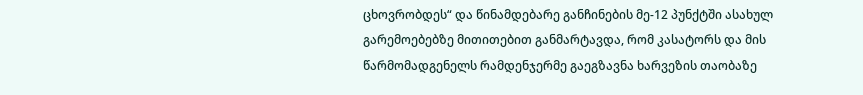ცხოვრობდეს“ და წინამდებარე განჩინების მე-12 პუნქტში ასახულ გარემოებებზე მითითებით განმარტავდა, რომ კასატორს და მის წარმომადგენელს რამდენჯერმე გაეგზავნა ხარვეზის თაობაზე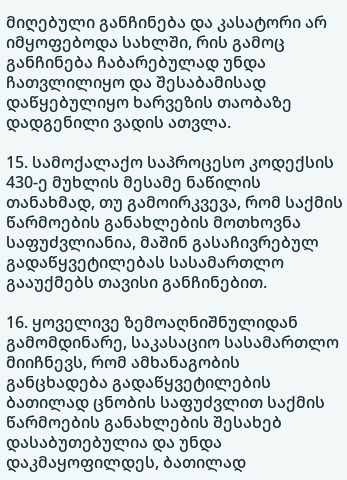მიღებული განჩინება და კასატორი არ იმყოფებოდა სახლში, რის გამოც განჩინება ჩაბარებულად უნდა ჩათვლილიყო და შესაბამისად დაწყებულიყო ხარვეზის თაობაზე დადგენილი ვადის ათვლა.

15. სამოქალაქო საპროცესო კოდექსის 430-ე მუხლის მესამე ნაწილის თანახმად, თუ გამოირკვევა, რომ საქმის წარმოების განახლების მოთხოვნა საფუძვლიანია, მაშინ გასაჩივრებულ გადაწყვეტილებას სასამართლო გააუქმებს თავისი განჩინებით.

16. ყოველივე ზემოაღნიშნულიდან გამომდინარე, საკასაციო სასამართლო მიიჩნევს, რომ ამხანაგობის განცხადება გადაწყვეტილების ბათილად ცნობის საფუძვლით საქმის წარმოების განახლების შესახებ დასაბუთებულია და უნდა დაკმაყოფილდეს, ბათილად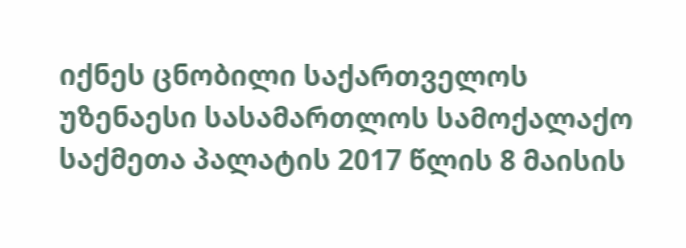იქნეს ცნობილი საქართველოს უზენაესი სასამართლოს სამოქალაქო საქმეთა პალატის 2017 წლის 8 მაისის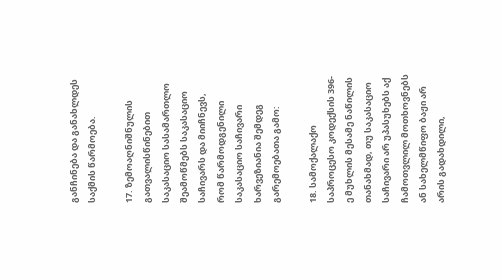განჩინება და განახლდეს საქმის წარმოება.

17. ზემოაღნიშნულის გათვალისწინებით საკასაციო სასამართლო შეამოწმებს საკასაციო საჩივარს და მიიჩნევს, რომ წარმოდგენილი საკასაციო საჩივარი ხარვეზიანია შემდეგ გარემოებათა გამო:

18. სამოქალაქო საპროცესო კოდექსის 396-ე მუხლის მესამე ნაწილის თანახმად, თუ საკასაციო საჩივარი არ უპასუხებს აქ ჩამოთვლილ მოთხოვნებს ან სახელმწიფო ბაჟი არ არის გადახდილი,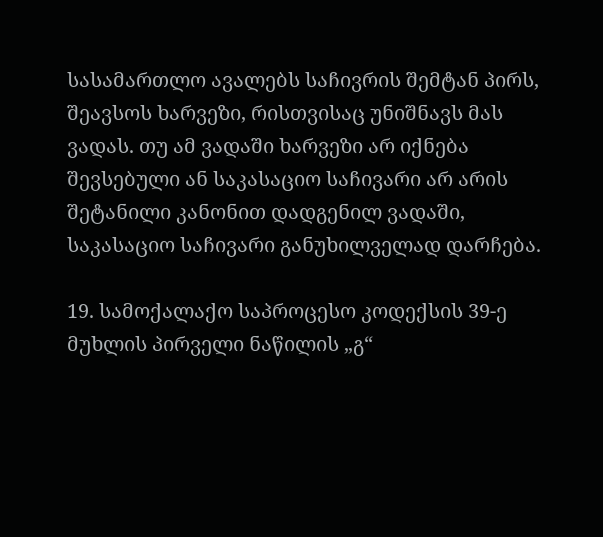სასამართლო ავალებს საჩივრის შემტან პირს, შეავსოს ხარვეზი, რისთვისაც უნიშნავს მას ვადას. თუ ამ ვადაში ხარვეზი არ იქნება შევსებული ან საკასაციო საჩივარი არ არის შეტანილი კანონით დადგენილ ვადაში, საკასაციო საჩივარი განუხილველად დარჩება.

19. სამოქალაქო საპროცესო კოდექსის 39-ე მუხლის პირველი ნაწილის „გ“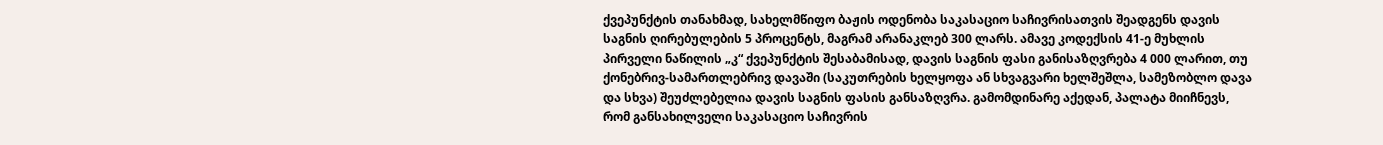ქვეპუნქტის თანახმად, სახელმწიფო ბაჟის ოდენობა საკასაციო საჩივრისათვის შეადგენს დავის საგნის ღირებულების 5 პროცენტს, მაგრამ არანაკლებ 300 ლარს. ამავე კოდექსის 41-ე მუხლის პირველი ნაწილის „კ“ ქვეპუნქტის შესაბამისად, დავის საგნის ფასი განისაზღვრება 4 000 ლარით, თუ ქონებრივ-სამართლებრივ დავაში (საკუთრების ხელყოფა ან სხვაგვარი ხელშეშლა, სამეზობლო დავა და სხვა) შეუძლებელია დავის საგნის ფასის განსაზღვრა. გამომდინარე აქედან, პალატა მიიჩნევს, რომ განსახილველი საკასაციო საჩივრის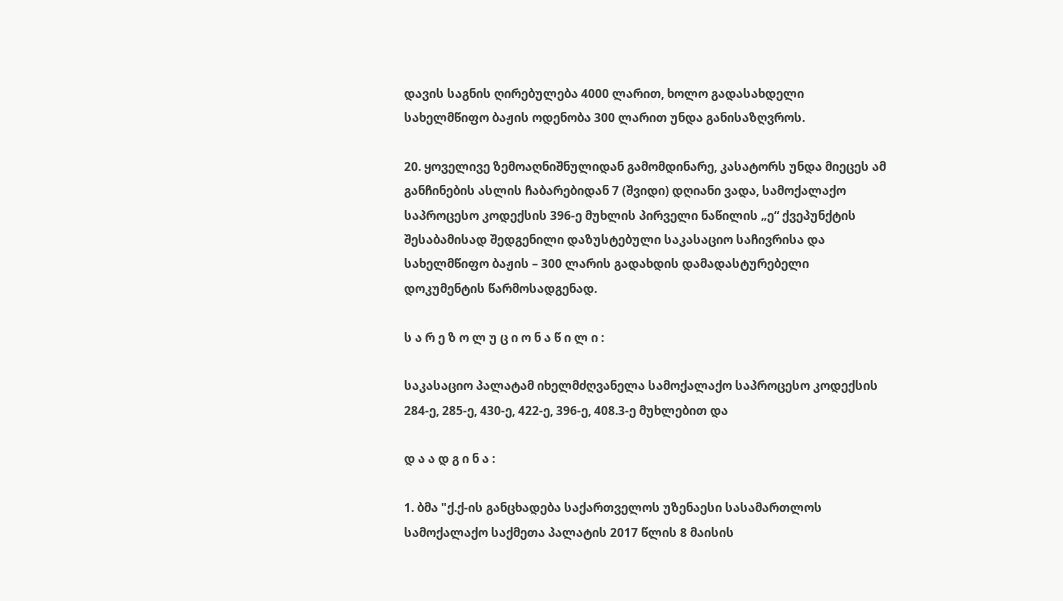დავის საგნის ღირებულება 4000 ლარით, ხოლო გადასახდელი სახელმწიფო ბაჟის ოდენობა 300 ლარით უნდა განისაზღვროს.

20. ყოველივე ზემოაღნიშნულიდან გამომდინარე, კასატორს უნდა მიეცეს ამ განჩინების ასლის ჩაბარებიდან 7 (შვიდი) დღიანი ვადა, სამოქალაქო საპროცესო კოდექსის 396-ე მუხლის პირველი ნაწილის „ე“ ქვეპუნქტის შესაბამისად შედგენილი დაზუსტებული საკასაციო საჩივრისა და სახელმწიფო ბაჟის – 300 ლარის გადახდის დამადასტურებელი დოკუმენტის წარმოსადგენად.

ს ა რ ე ზ ო ლ უ ც ი ო ნ ა წ ი ლ ი :

საკასაციო პალატამ იხელმძღვანელა სამოქალაქო საპროცესო კოდექსის 284-ე, 285-ე, 430-ე, 422-ე, 396-ე, 408.3-ე მუხლებით და

დ ა ა დ გ ი ნ ა :

1. ბმა "ქ.ქ-ის განცხადება საქართველოს უზენაესი სასამართლოს სამოქალაქო საქმეთა პალატის 2017 წლის 8 მაისის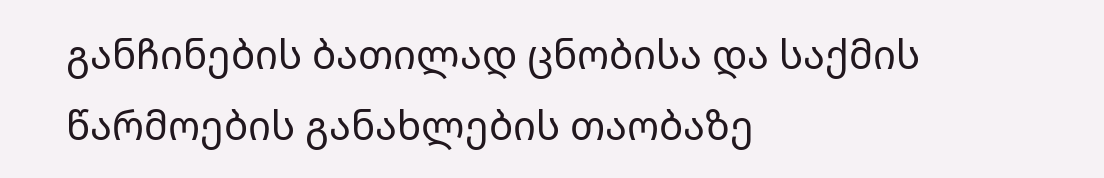განჩინების ბათილად ცნობისა და საქმის წარმოების განახლების თაობაზე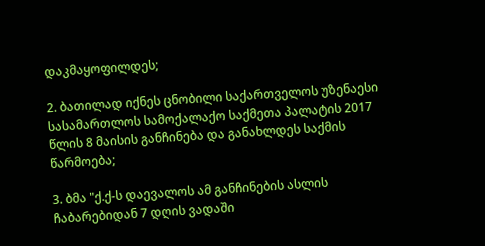დაკმაყოფილდეს;

2. ბათილად იქნეს ცნობილი საქართველოს უზენაესი სასამართლოს სამოქალაქო საქმეთა პალატის 2017 წლის 8 მაისის განჩინება და განახლდეს საქმის წარმოება;

3. ბმა "ქ.ქ-ს დაევალოს ამ განჩინების ასლის ჩაბარებიდან 7 დღის ვადაში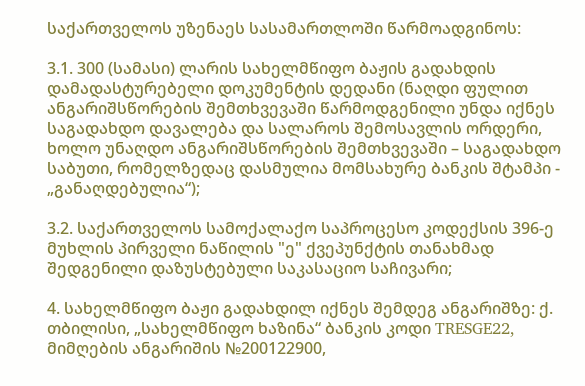საქართველოს უზენაეს სასამართლოში წარმოადგინოს:

3.1. 300 (სამასი) ლარის სახელმწიფო ბაჟის გადახდის დამადასტურებელი დოკუმენტის დედანი (ნაღდი ფულით ანგარიშსწორების შემთხვევაში წარმოდგენილი უნდა იქნეს საგადახდო დავალება და სალაროს შემოსავლის ორდერი, ხოლო უნაღდო ანგარიშსწორების შემთხვევაში – საგადახდო საბუთი, რომელზედაც დასმულია მომსახურე ბანკის შტამპი - „განაღდებულია“);

3.2. საქართველოს სამოქალაქო საპროცესო კოდექსის 396-ე მუხლის პირველი ნაწილის "ე" ქვეპუნქტის თანახმად შედგენილი დაზუსტებული საკასაციო საჩივარი;

4. სახელმწიფო ბაჟი გადახდილ იქნეს შემდეგ ანგარიშზე: ქ. თბილისი, „სახელმწიფო ხაზინა“ ბანკის კოდი TRESGE22, მიმღების ანგარიშის №200122900,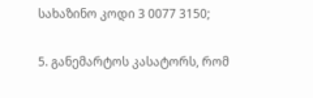სახაზინო კოდი 3 0077 3150;

5. განემარტოს კასატორს, რომ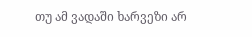თუ ამ ვადაში ხარვეზი არ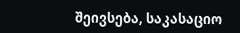შეივსება, საკასაციო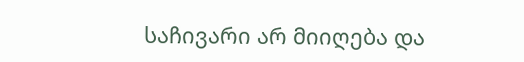საჩივარი არ მიიღება და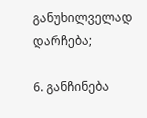განუხილველად დარჩება;

6. განჩინება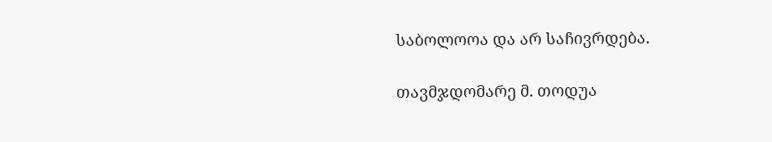საბოლოოა და არ საჩივრდება.

თავმჯდომარე მ. თოდუა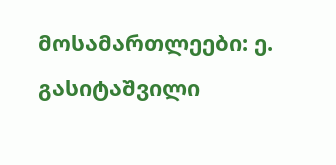მოსამართლეები: ე. გასიტაშვილი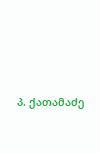პ. ქათამაძე